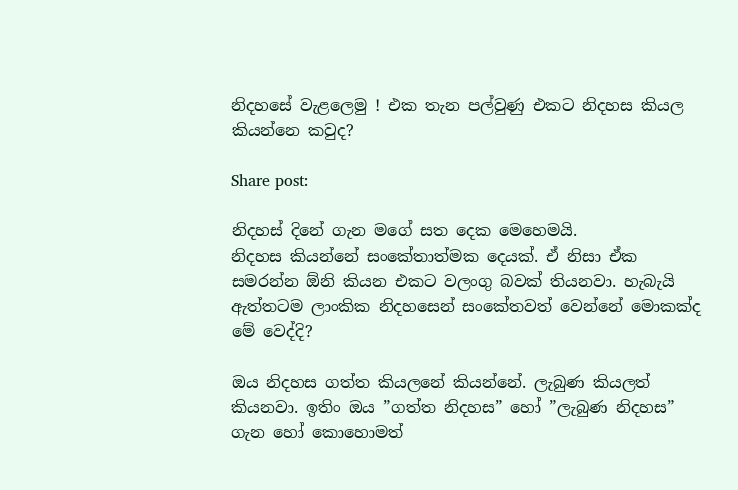නිදහසේ වැළලෙමු ! එක තැන පල්වුණු එකට නිදහස කියල කියන්නෙ කවුද?

Share post:

නිදහස් දිනේ ගැන මගේ සත දෙක මෙහෙමයි.
නිදහස කියන්නේ සංකේතාත්මක දෙයක්. ඒ නිසා ඒක සමරන්න ඕනි කියන එකට වලංගු බවක් තියනවා. හැබැයි ඇත්තටම ලාංකික නිදහසෙන් සංකේතවත් වෙන්නේ මොකක්ද මේ වෙද්දි?

ඔය නිදහස ගත්ත කියලනේ කියන්නේ. ලැබුණ කියලත් කියනවා. ඉතිං ඔය ”ගත්ත නිදහස” හෝ ”ලැබුණ නිදහස” ගැන හෝ කොහොමත්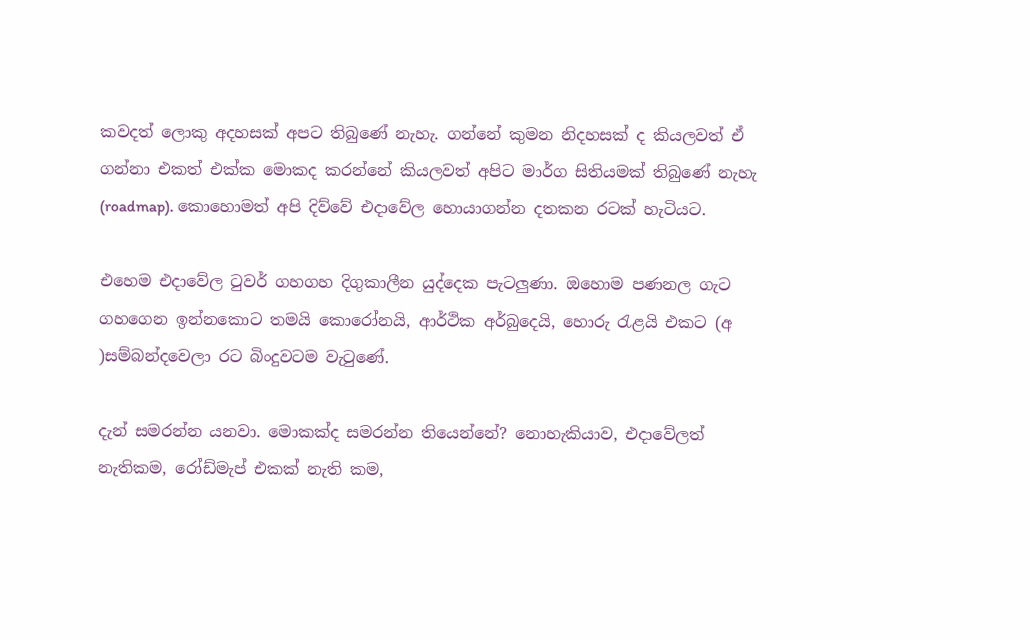කවදත් ලොකු අදහසක් අපට තිබුණේ නැහැ. ගන්නේ කුමන නිදහසක් ද කියලවත් ඒ ගන්නා එකත් එක්ක මොකද කරන්නේ කියලවත් අපිට මාර්ග සිතියමක් තිබුණේ නැහැ (roadmap). කොහොමත් අපි දිව්වේ එදාවේල හොයාගන්න දතකන රටක් හැටියට.

එහෙම එදාවේල ටුවර් ගහගහ දිගුකාලීන යුද්දෙක පැටලුණා. ඔහොම පණනල ගැට ගහගෙන ඉන්නකොට තමයි කොරෝනයි, ආර්ථික අර්බුදෙයි, හොරු රැළයි එකට (අ )සම්බන්දවෙලා රට බිංදුවටම වැටුණේ.

දැන් සමරන්න යනවා. මොකක්ද සමරන්න තියෙන්නේ? නොහැකියාව, එදාවේලත් නැතිකම, රෝඩ්මැප් එකක් නැති කම,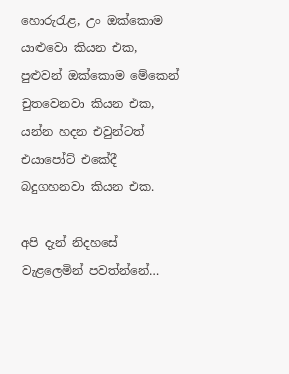හොරුරැළ, උං ඔක්කොම යාළුවො කියන එක, පුළුවන් ඔක්කොම මේකෙන් චුතවෙනවා කියන එක, යන්න හදන එවුන්ටත් එයාපෝට් එකේදී බදුගහනවා කියන එක.

අපි දැන් නිදහසේ වැළලෙමින් පවත්න්නේ…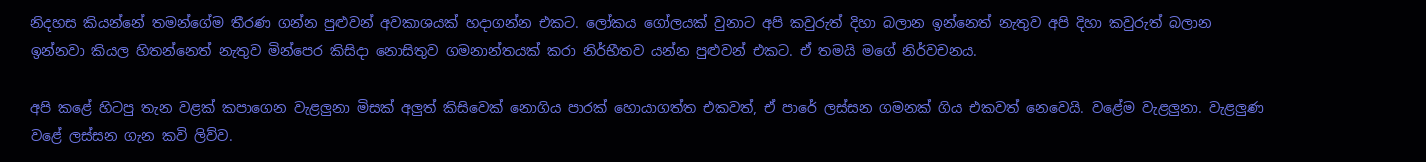නිදහස කියන්නේ තමන්ගේම තීරණ ගන්න පුළුවන් අවකාශයක් හදාගන්න එකට. ලෝකය ගෝලයක් වුනාට අපි කවුරුත් දිහා බලාන ඉන්නෙත් නැතුව අපි දිහා කවුරුත් බලාන ඉන්නවා කියල හිතන්නෙත් නැතුව මින්පෙර කිසිදා නොසිතුව ගමනාන්තයක් කරා නිර්භීතව යන්න පුළුවන් එකට. ඒ තමයි මගේ නිර්වචනය.

අපි කළේ හිටපු තැන වළක් කපාගෙන වැළලුනා මිසක් අලුත් කිසිවෙක් නොගිය පාරක් හොයාගත්ත එකවත්, ඒ පාරේ ලස්සන ගමනක් ගිය එකවත් නෙවෙයි. වළේම වැළලුනා. වැළලුණ වළේ ලස්සන ගැන කවි ලිව්ව.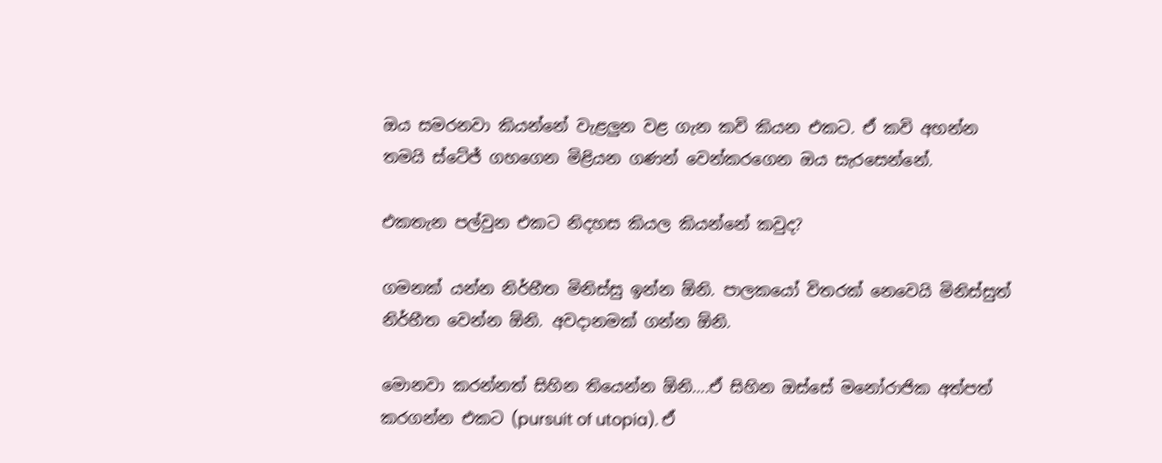ඔය සමරනවා කියන්නේ වැළලුන වළ ගැන කවි කියන එකට. ඒ කවි අහන්න තමයි ස්ටේජ් ගහගෙන මිළියන ගණන් වෙන්කරගෙන ඔය සැරසෙන්නේ.

එකතැන පල්වුන එකට නිදහස කියල කියන්නේ කවුද?

ගමනක් යන්න නිර්භීත මිනිස්සු ඉන්න ඕනි. පාලකයෝ විතරක් නෙවෙයි මිනිස්සුත් නිර්භීත වෙන්න ඕනි. අවදානමක් ගන්න ඕනි.

මොනවා කරන්නත් සිහින තියෙන්න ඕනි….ඒ සිහින ඔස්සේ මනෝරාජික අත්පත් කරගන්න එකට (pursuit of utopia). ඒ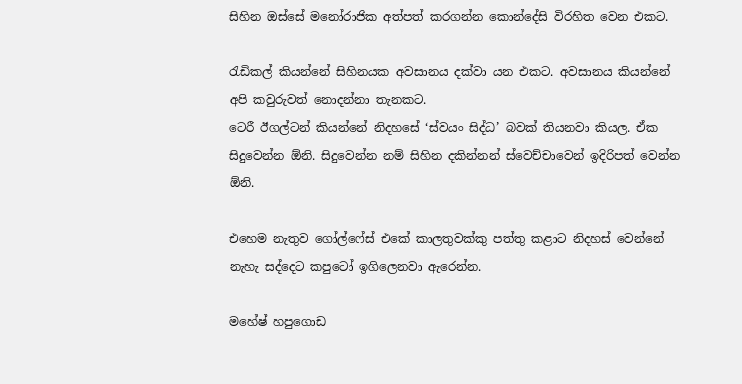සිහින ඔස්සේ මනෝරාජික අත්පත් කරගන්න කොන්දේසි විරහිත වෙන එකට.

රැඩිකල් කියන්නේ සිහිනයක අවසානය දක්වා යන එකට. අවසානය කියන්නේ අපි කවුරුවත් නොදන්නා තැනකට.
ටෙරී ඊගල්ටන් කියන්නේ නිදහසේ ‘ස්වයං සිද්ධ’ බවක් තියනවා කියල. ඒක සිදුවෙන්න ඕනි. සිදුවෙන්න නම් සිහින දකින්නන් ස්වෙච්චාවෙන් ඉදිරිපත් වෙන්න ඕනි.

එහෙම නැතුව ගෝල්ෆේස් එකේ කාලතුවක්කු පත්තු කළාට නිදහස් වෙන්නේ නැහැ සද්දෙට කපුටෝ ඉගිලෙනවා ඇරෙන්න.

මහේෂ් හපුගොඩ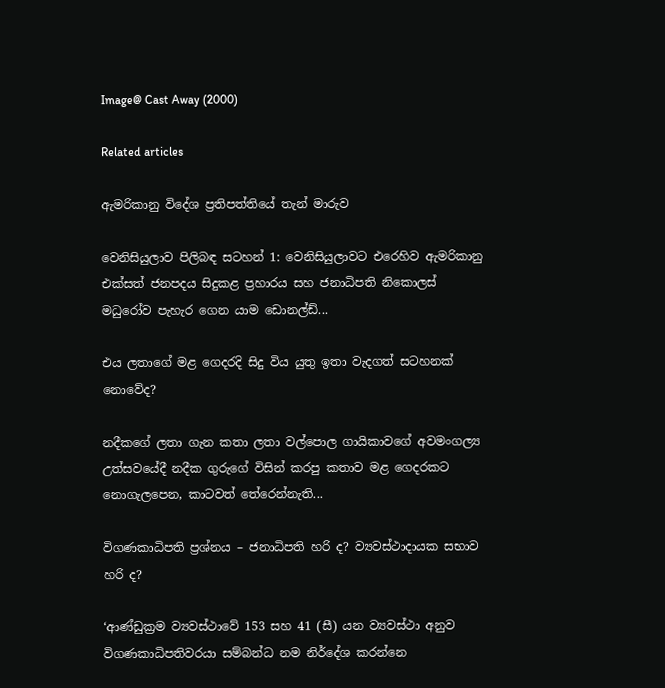Image@ Cast Away (2000)

Related articles

ඇමරිකානු විදේශ ප්‍රතිපත්තියේ තැන් මාරුව

වෙනිසියුලාව පිලිබඳ සටහන් 1: වෙනිසියුලාවට එරෙහිව ඇමරිකානු එක්සත් ජනපදය සිදුකළ ප්‍රහාරය සහ ජනාධිපති නිකොලස් මධුරෝව පැහැර ගෙන යාම ඩොනල්ඩ්...

එය ලතාගේ මළ ගෙදරදි සිදු විය යුතු ඉතා වැදගත් සටහනක් නොවේද?

නදීකගේ ලතා ගැන කතා ලතා වල්පොල ගායිකාවගේ අවමංගල්‍ය උත්සවයේදී නදීක ගුරුගේ විසින් කරපු කතාව මළ ගෙදරකට නොගැලපෙන, කාටවත් තේරෙන්නැති...

විගණකාධිපති ප්‍රශ්නය – ජනාධිපති හරි ද? ව්‍යවස්ථාදායක සභාව හරි ද?

‘ආණ්ඩුක්‍රම ව්‍යවස්ථාවේ 153 සහ 41 (සී) යන ව්‍යවස්ථා අනුව විගණකාධිපතිවරයා සම්බන්ධ නම නිර්දේශ කරන්නෙ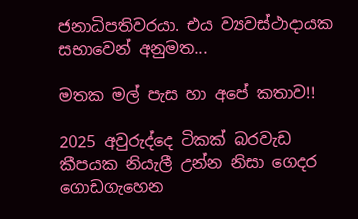ජනාධිපතිවරයා. එය ව්‍යවස්ථාදායක සභාවෙන් අනුමත...

මතක මල් පැස හා අපේ කතාව!!

2025 අවුරුද්දෙ ටිකක් බරවැඩ කීපයක නියැලී උන්න නිසා ගෙදර ගොඩගැහෙන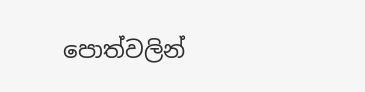පොත්වලින්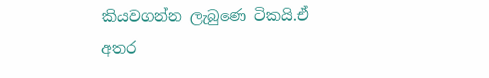කියවගන්න ලැබුණෙ ටිකයි.ඒ අතර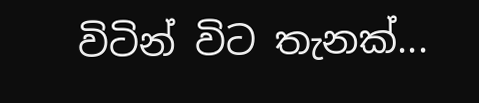විටින් විට තැනක්...